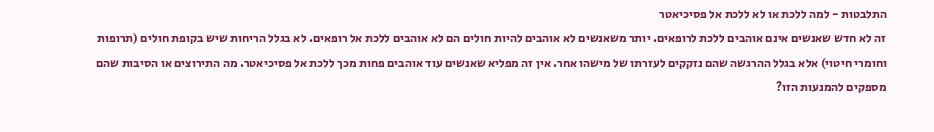התלבטות - למה ללכת או לא ללכת אל פסיכיאטר
זה לא חדש שאנשים אינם אוהבים ללכת לרופאים. יותר משאנשים לא אוהבים להיות חולים הם לא אוהבים ללכת אל רופאים. לא בגלל הריחות שיש בקופת חולים (תרופות וחומרי חיטוי) אלא בגלל ההרגשה שהם נזקקים לעזרתו של מישהו אחר. אין זה מפליא שאנשים עוד אוהבים פחות מכך ללכת אל פסיכיאטר. מה התירוצים או הסיבות שהם מספקים להמנעות הזו?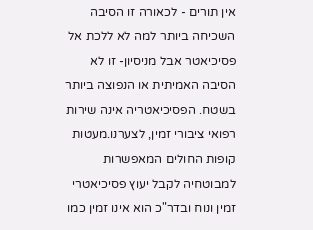אין תורים - לכאורה זו הסיבה השכיחה ביותר למה לא ללכת אל פסיכיאטר אבל מניסיון- זו לא הסיבה האמיתית או הנפוצה ביותר בשטח. הפסיכיאטריה אינה שירות רפואי ציבורי זמין, לצערנו.מעטות קופות החולים המאפשרות למבוטחיה לקבל יעוץ פסיכיאטרי זמין ונוח ובדר"כ הוא אינו זמין כמו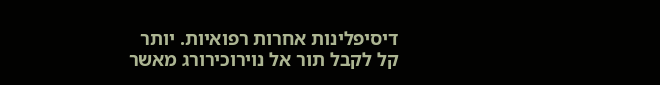דיסיפלינות אחרות רפואיות. יותר קל לקבל תור אל נוירוכירורג מאשר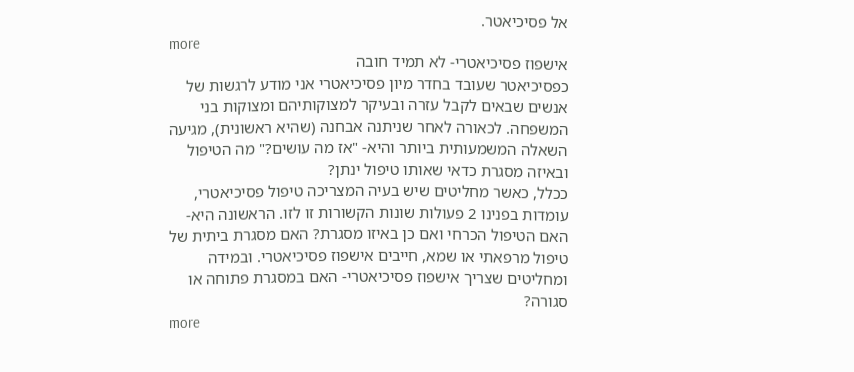אל פסיכיאטר.
more
אישפוז פסיכיאטרי- לא תמיד חובה
כפסיכיאטר שעובד בחדר מיון פסיכיאטרי אני מודע לרגשות של אנשים שבאים לקבל עזרה ובעיקר למצוקותיהם ומצוקות בני המשפחה. לכאורה לאחר שניתנה אבחנה (שהיא ראשונית), מגיעה השאלה המשמעותית ביותר והיא- "אז מה עושים?" מה הטיפול ובאיזה מסגרת כדאי שאותו טיפול ינתן?
ככלל, כאשר מחליטים שיש בעיה המצריכה טיפול פסיכיאטרי, עומדות בפנינו 2 פעולות שונות הקשורות זו לזו. הראשונה היא- האם הטיפול הכרחי ואם כן באיזו מסגרת? האם מסגרת ביתית של טיפול מרפאתי או שמא, חייבים אישפוז פסיכיאטרי. ובמידה ומחליטים שצריך אישפוז פסיכיאטרי- האם במסגרת פתוחה או סגורה?
more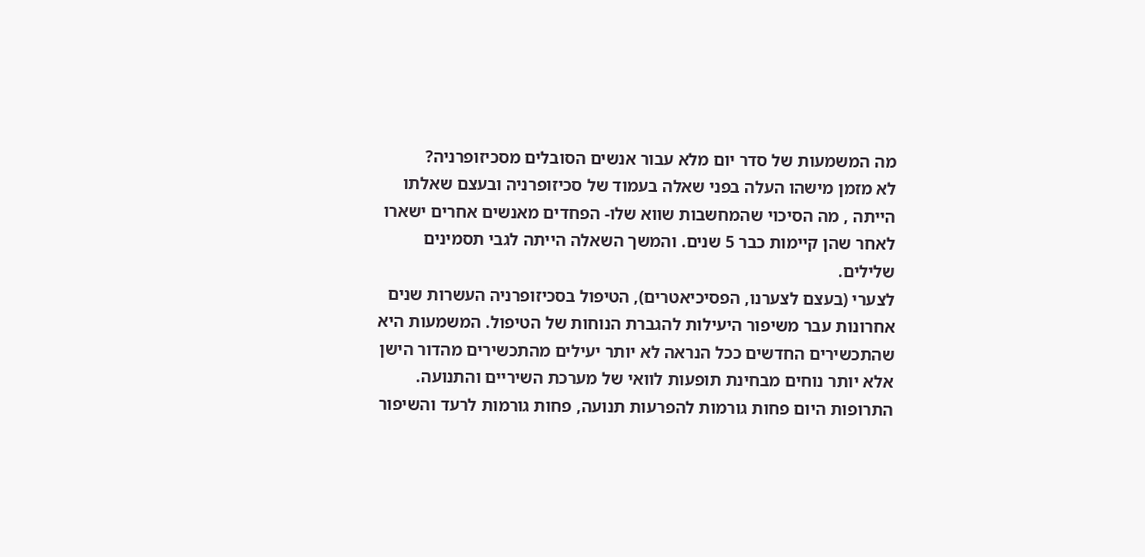מה המשמעות של סדר יום מלא עבור אנשים הסובלים מסכיזופרניה?
לא מזמן מישהו העלה בפני שאלה בעמוד של סכיזופרניה ובעצם שאלתו הייתה , מה הסיכוי שהמחשבות שווא שלו- הפחדים מאנשים אחרים ישארו לאחר שהן קיימות כבר 5 שנים. והמשך השאלה הייתה לגבי תסמינים שלילים.
לצערי (בעצם לצערנו, הפסיכיאטרים), הטיפול בסכיזופרניה העשרות שנים אחרונות עבר משיפור היעילות להגברת הנוחות של הטיפול. המשמעות היא שהתכשירים החדשים ככל הנראה לא יותר יעילים מהתכשירים מהדור הישן אלא יותר נוחים מבחינת תופעות לוואי של מערכת השיריים והתנועה. התרופות היום פחות גורמות להפרעות תנועה, פחות גורמות לרעד והשיפור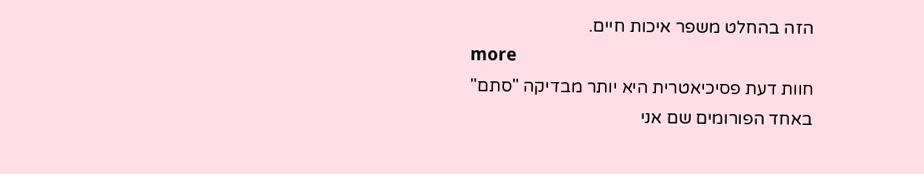הזה בהחלט משפר איכות חיים.
more
חוות דעת פסיכיאטרית היא יותר מבדיקה "סתם"
באחד הפורומים שם אני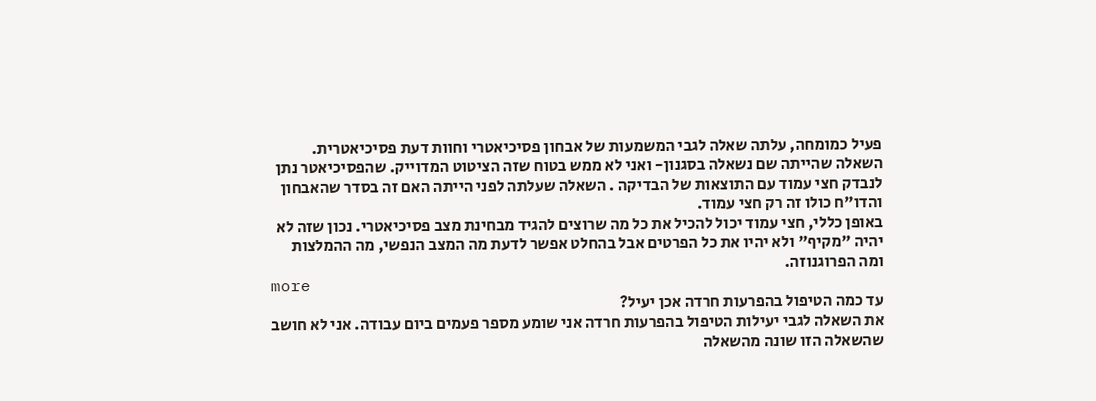פעיל כמומחה, עלתה שאלה לגבי המשמעות של אבחון פסיכיאטרי וחוות דעת פסיכיאטרית. השאלה שהייתה שם נשאלה בסגנון- ואני לא ממש בטוח שזה הציטוט המדוייק. שהפסיכיאטר נתן לנבדק חצי עמוד עם התוצאות של הבדיקה . השאלה שעלתה לפני הייתה האם זה בסדר שהאבחון והדו"ח כולו זה רק חצי עמוד.
באופן כללי, חצי עמוד יכול להכיל את כל מה שרוצים להגיד מבחינת מצב פסיכיאטרי. נכון שזה לא יהיה "מקיף" ולא יהיו את כל הפרטים אבל בהחלט אפשר לדעת מה המצב הנפשי, מה ההמלצות ומה הפרוגנוזה.
more
עד כמה הטיפול בהפרעות חרדה אכן יעיל?
את השאלה לגבי יעילות הטיפול בהפרעות חרדה אני שומע מספר פעמים ביום עבודה. אני לא חושב שהשאלה הזו שונה מהשאלה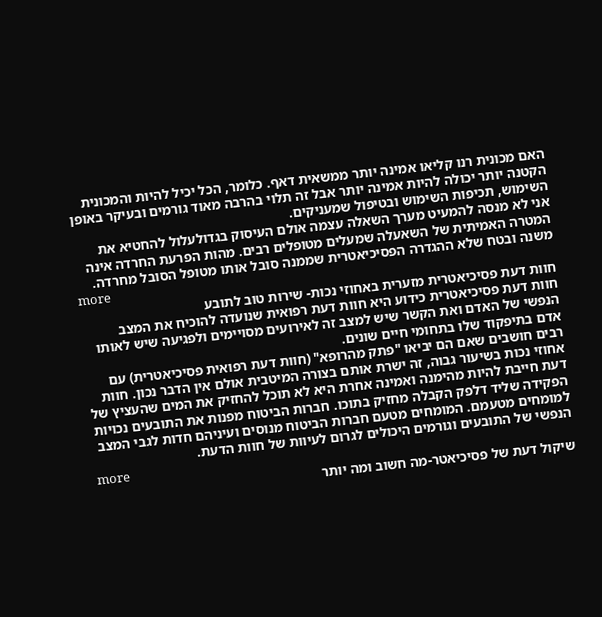האם מכונית רנו קליאו אמינה יותר ממשאית דאף. כלומר, הכל יכיל להיות והמכונית הקטנה יותר יכולה להיות אמינה יותר אבל זה תלוי בהרבה מאוד גורמים ובעיקר באופן השימוש, תכיפות השימוש ובטיפול שמעניקים.
אני לא מנסה להמעיט מערך השאלה עצמה אולם העיסוק בגדולעלול להחטיא את המטרה האמיתית של השאעלה שמעלים מטופלים רבים. מהות הפרעת החרדה אינה משנה ובטח שלא ההגדרה הפסיכיאטרית שממנה סובל אותו מטופל הסובל מחרדה.
more
חוות דעת פסיכיאטרית מזערית באחוזי נכות- שירות טוב לתובע
חוות דעת פסיכיאטרית כידוע היא חוות דעת רפואית שנועדה להוכיח את המצב הנפשי של האדם ואת הקשר שיש למצב זה לאירועים מסויימים ולפגיעה שיש לאותו אדם בתיפקוד שלו בתחומי חיים שונים.
רבים חושבים שאם הם יביאו "פתק מהרופא" (חוות דעת רפואית פסיכיאטרית) עם אחוזי נכות בשיעור גבוה, זה ישרת אותם בצורה המיטבית אולם אין הדבר נכון. חוות דעת חייבת להיות מהימנה ואמינה אחרת היא לא תוכל להחזיק את המים שהעציץ של הפקידה שליד דלפק הקבלה מחזיק בתוכו. חברות הביטוח מפנות את התובעים נכויות למומחים מטעמם. המומחים מטעם חברות הביטוח מנוסים ועיניהם חדות לגבי המצב הנפשי של התובעים וגורמים היכולים לגרום לעיוות של חוות הדעת.
more
שיקול דעת של פסיכיאטר-מה חשוב ומה יותר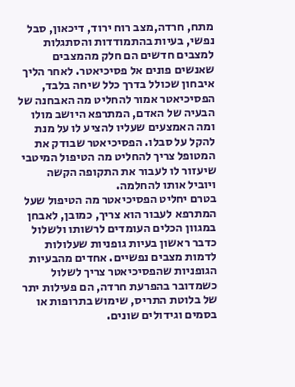מתח, חרדה,מצב רוח ירוד, דיכאון, סבל נפשי, בעיות בהתמודדות והסתגלות למצבים חדשים הם חלק מהמצבים שאנשים פונים אל פסיכיאטר. לאחר הליך איבחון שכולל בדרך כלל שיחה בלבד, הפסיכיאטר אמור להחליט מה האבחנה של הבעיה של האדם, המתרפא היושב מולו ומה האמצעים שעליו להציע לו על מנת להקל על סבלו. הפסיכיאטר שבודק את המטופל צריך להחליט מה הטיפול המיטבי שיעזור לו לעבור את התקופה הקשה ויוביל אותו להחלמה.
בטרם יחליט הפסיכיאטר מה הטיפול שעל המתרפא לעבור הוא צריך, כמובן, לאבחן במגוון הכלים העומדים לרשותו ולשלול כדבר ראשון בעיות גופניות שעלולות לדמות מצבים נפשיים. אחדים מהבעיות הגופניות שהפסיכיאטר צריך לשלול כשמדובר בהפרעת חרדה, הם פעילות יתר של בלוטת התריס, שימוש בתרופות או בסמים וגידולים שונים.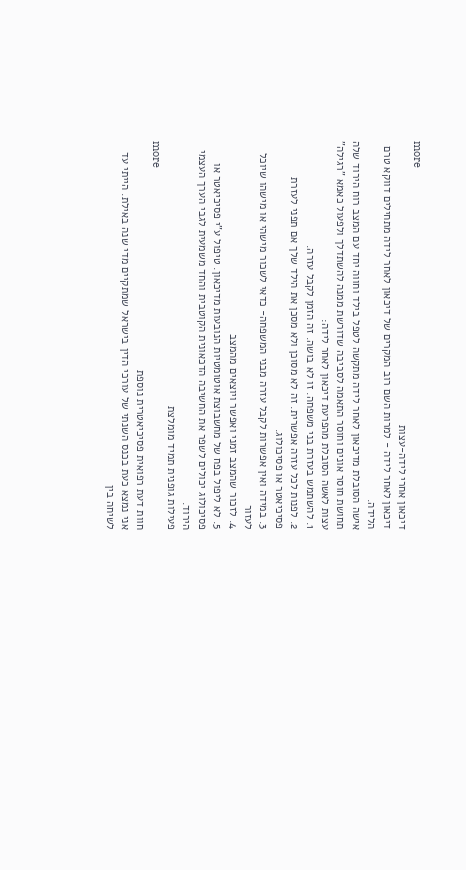more
דיכאון אחרי לידה-עצות
דיכאון לאחר לידה - למרות השם רוב המקרים של דיכאון לאחר לידה מתחילים דווקא טרם הלידה.
אישה הסובלת מדיכאון לאחר לידה מתקשה לטפל בילד וחווה יחד עם המצב רוח הירוד שלה תחושת חוסר אונים וחוסר התאמה לסביבה שדורשת ממנה להשתדלך ולפעול כאמא "רגילה"
עצות לאשה הסובלת מהפרעת דיכאון לאחר לידה:
1. להשתמש בעזרת בני משפחה. זו לא בושה. זה הזמן לקבל עזרה.
2. לפנות לכל עזרה אפשרית. זה לא מסוכן ולא מסכן את הילד שלך אם תפני לעזרת פסיכיאטר או פסיכולוג.
3. במידה ואין אפשרות לקבל עזרה מבני המשפחה- כדאי לשכור מישהי או מישהו שיוכל לעזור
4. לזכור שהמצב זמני ואפשר ויוצאים מהמצב
5. לא ליפול בפח של מחשבוצת אוטומטיות הנובעות מדיכאון. טיפול ע"י פסיכיאטר או פסיכולוג יכולים לשפר את החשיבה הדכאונית הקוטבית והחד משמעית לגבי הערך העצמי הירוד.
פעילות גופנית תמיד מומלצת
more
חוות דעת רפואית פסיכיאטרית נוספת
אני נמצא כעת בכנס השנתי של עורכי הדין בישראל שמתקיים מדי שנה באילת. הייתי עד לשיחה בין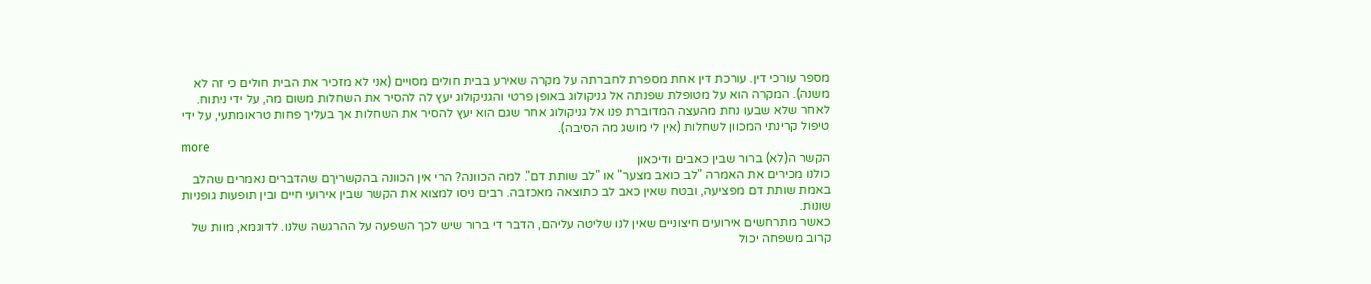מספר עורכי דין. עורכת דין אחת מספרת לחברתה על מקרה שאירע בבית חולים מסויים (אני לא מזכיר את הבית חולים כי זה לא משנה). המקרה הוא על מטופלת שפנתה אל גניקולוג באופן פרטי והגניקולוג יעץ לה להסיר את השחלות משום מה, על ידי ניתוח. לאחר שלא שבעו נחת מהעצה המדוברת פנו אל גניקולוג אחר שגם הוא יעץ להסיר את השחלות אך בעליך פחות טראומתעי, על ידי טיפול קרינתי המכוון לשחלות (אין לי מושג מה הסיבה).
more
הקשר ה(לא) ברור שבין כאבים ודיכאון
כולנו מכירים את האמרה "לב כואב מצער" או "לב שותת דם". למה הכוונה? הרי אין הכוונה בהקשריךם שהדברים נאמרים שהלב באמת שותת דם מפציעה, ובטח שאין כאב לב כתוצאה מאכזבה. רבים ניסו למצוא את הקשר שבין אירועי חיים ובין תופעות גופניות שונות.
כאשר מתרחשים אירועים חיצוניים שאין לנו שליטה עליהם, הדבר די ברור שיש לכך השפעה על ההרגשה שלנו. לדוגמא, מוות של קרוב משפחה יכול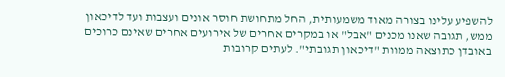להשפיע עלינו בצורה מאוד משמעותית, החל מתחושת חוסר אונים ועצבות ועד לדיכאון ממש, תגובה שאנו מכנים "אבל" או במקרים אחרים של אירועים אחרים שאינם כרוכים באובדן כתוצאה ממוות "דיכאון תגובתי". לעתים קרובות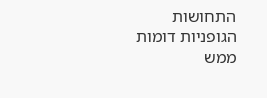התחושות הגופניות דומות ממש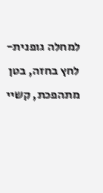למחלה גופנית- לחץ בחזה, בטן מתהפכת, קשיי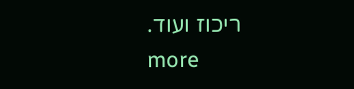ריכוז ועוד.
more